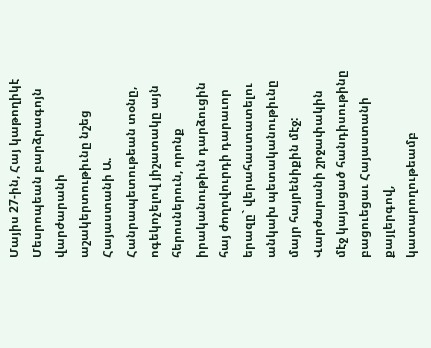Մայիս 27-ին, Հայ կաթողիկէ Մեսրոպեան բարձրագոյն վարժարանի աշակերտութիւնը նշեց Հայաստանի Ա. Հանրապետութեան տօնը, ոգեկոչելով յիշատակը այն հերոսներուն, որոնք իրականութիւն դարձուցին հայ ժողովուրդի դարաւոր երազը` վերահաստատելու անկախ պետականութիւնը մայր հայրենիքին մէջ:
Վարժարանի շրջափակին մէջ կայացած հանդիսութինը բացուեցաւ Հայաստանի քայլերգով, կատարողութեամբ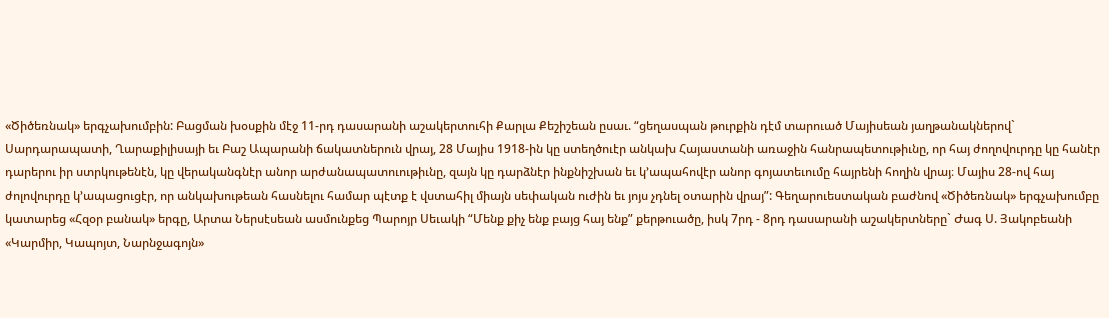«Ծիծեռնակ» երգչախումբին: Բացման խօսքին մէջ 11-րդ դասարանի աշակերտուհի Քարլա Քեշիշեան ըսաւ. “ցեղասպան թուրքին դէմ տարուած Մայիսեան յաղթանակներով` Սարդարապատի, Ղարաքիլիսայի եւ Բաշ Ապարանի ճակատներուն վրայ, 28 Մայիս 1918-ին կը ստեղծուէր անկախ Հայաստանի առաջին հանրապետութիւնը, որ հայ ժողովուրդը կը հանէր դարերու իր ստրկութենէն, կը վերականգնէր անոր արժանապատուութիւնը, զայն կը դարձնէր ինքնիշխան եւ կ’ապահովէր անոր գոյատեւումը հայրենի հողին վրայ։ Մայիս 28-ով հայ ժոլովուրդը կ’ապացուցէր, որ անկախութեան հասնելու համար պէտք է վստահիլ միայն սեփական ուժին եւ յոյս չդնել օտարին վրայ”: Գեղարուեստական բաժնով «Ծիծեռնակ» երգչախումբը կատարեց «Հզօր բանակ» երգը, Արտա Ներսէսեան ասմունքեց Պարոյր Սեւակի “Մենք քիչ ենք բայց հայ ենք” քերթուածը, իսկ 7րդ - 8րդ դասարանի աշակերտները` Ժագ Ս. Յակոբեանի «Կարմիր, Կապոյտ, Նարնջագոյն»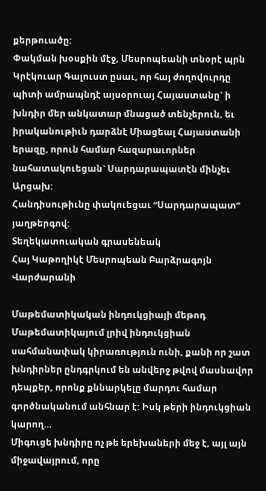քերթուածը:
Փակման խօսքին մէջ, Մեսրոպեանի տնօրէ պրն Կրէկուար Գալուստ ըսաւ, որ հայ ժողովուրդը պիտի ամրապնդէ այսօրուայ Հայաստանը` ի խնդիր մեր անկատար մնացած տենչերուն, եւ իրականութիւն դարձնէ Միացեալ Հայաստանի երազը, որուն համար հազարաւորներ նահատակուեցան` Սարդարապատէն մինչեւ Արցախ:
Հանդիսութիւնը փակուեցաւ “Սարդարապատ” յաղթերգով:
Տեղեկատուական գրասենեակ
Հայ Կաթողիկէ Մեսրոպեան Բարձրագոյն Վարժարանի

Մաթեմատիկական ինդուկցիայի մեթոդ Մաթեմատիկայում լրիվ ինդուկցիան սահմանափակ կիրառություն ունի, քանի որ շատ խնդիրներ ընդգրկում են անվերջ թվով մասնավոր դեպքեր, որոնք քննարկելը մարդու համար գործնականում անհնար է: Իսկ թերի ինդուկցիան կարող…
Միգուցե խնդիրը ոչ թե երեխաների մեջ է, այլ այն միջավայրում, որը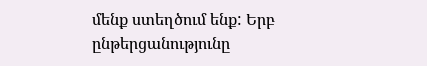մենք ստեղծում ենք: Երբ ընթերցանությունը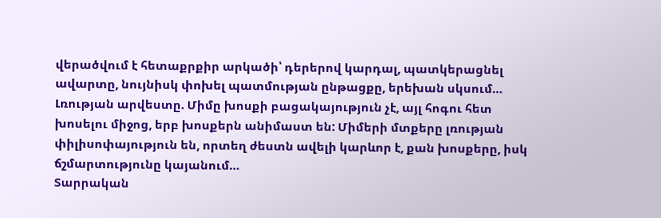վերածվում է հետաքրքիր արկածի՝ դերերով կարդալ, պատկերացնել ավարտը, նույնիսկ փոխել պատմության ընթացքը, երեխան սկսում…
Լռության արվեստը. Միմը խոսքի բացակայություն չէ, այլ հոգու հետ խոսելու միջոց, երբ խոսքերն անիմաստ են: Միմերի մտքերը լռության փիլիսոփայություն են, որտեղ ժեստն ավելի կարևոր է, քան խոսքերը, իսկ ճշմարտությունը կայանում…
Տարրական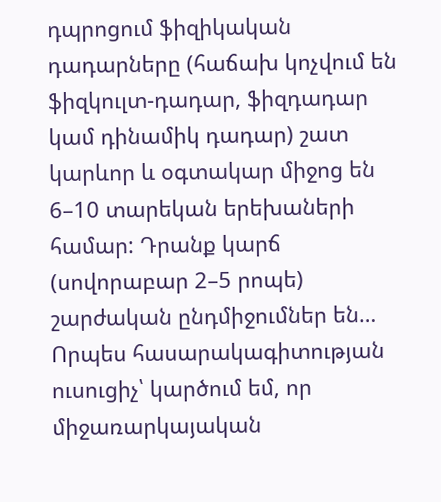դպրոցում ֆիզիկական դադարները (հաճախ կոչվում են ֆիզկուլտ-դադար, ֆիզդադար կամ դինամիկ դադար) շատ կարևոր և օգտակար միջոց են 6–10 տարեկան երեխաների համար: Դրանք կարճ (սովորաբար 2–5 րոպե) շարժական ընդմիջումներ են…
Որպես հասարակագիտության ուսուցիչ՝ կարծում եմ, որ միջառարկայական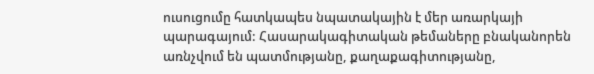ուսուցումը հատկապես նպատակային է մեր առարկայի պարագայում: Հասարակագիտական թեմաները բնականորեն առնչվում են պատմությանը, քաղաքագիտությանը,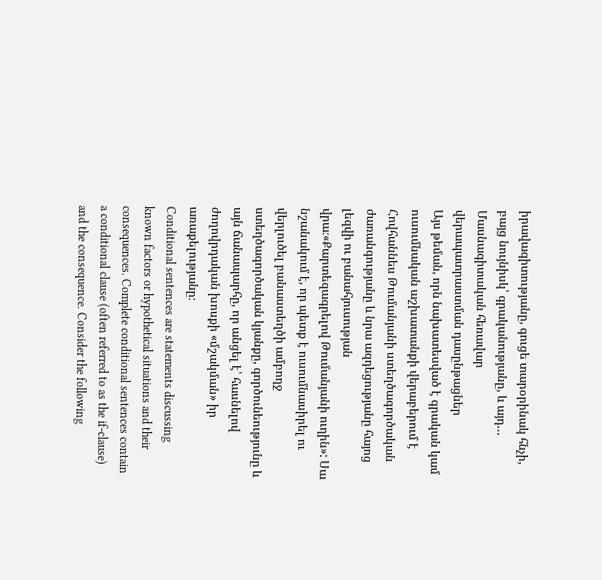իրավագիտությանը, գուցե տարօրինակ հնչի, բայց նույնիսկ՝ գրականությանը, և այդ…
Մասնագիտական հեռավար վերապատրաստման դասընթացներ
Այս թեման, որն նախատեսված է գրական կամ ուսումնական աշխատանքի վերաբերում է Հովհաննես Թումանյանի ստեղծագործական ժառանգությանը և նրա ազդեցությանը հայոց լեզվի ու բանահյուսության վրա։«Քարտեզագրելով Թումանյանի ուղին»: Սա նշանակում է, որ պետք է ուսումնասիրել ու վերլուծել բանաստեղծի ամբողջ ստեղծագործական կյանքը, գործունեությունը և այն ճանապարհը, որ անցել է՝ հասնելով ժողովրդական խոսքի «մշակման» իր առաքելությանը։
Conditional sentences are statements discussing known factors or hypothetical situations and their consequences. Complete conditional sentences contain a conditional clause (often referred to as the if-clause) and the consequence. Consider the following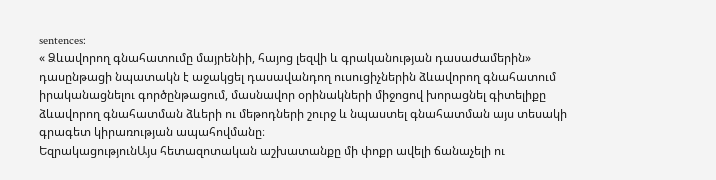sentences:
« Ձևավորող գնահատումը մայրենիի, հայոց լեզվի և գրականության դասաժամերին» դասընթացի նպատակն է աջակցել դասավանդող ուսուցիչներին ձևավորող գնահատում իրականացնելու գործընթացում, մասնավոր օրինակների միջոցով խորացնել գիտելիքը ձևավորող գնահատման ձևերի ու մեթոդների շուրջ և նպաստել գնահատման այս տեսակի գրագետ կիրառության ապահովմանը։
ԵզրակացությունԱյս հետազոտական աշխատանքը մի փոքր ավելի ճանաչելի ու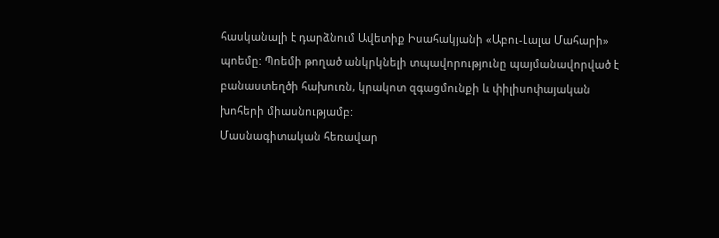հասկանալի է դարձնում Ավետիք Իսահակյանի «Աբու-Լալա Մահարի» պոեմը: Պոեմի թողած անկրկնելի տպավորությունը պայմանավորված է բանաստեղծի հախուռն, կրակոտ զգացմունքի և փիլիսոփայական խոհերի միասնությամբ:
Մասնագիտական հեռավար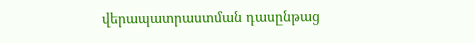վերապատրաստման դասընթաց